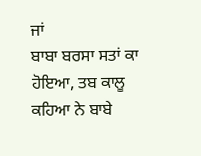ਜਾਂ
ਬਾਬਾ ਬਰਸਾ ਸਤਾਂ ਕਾ ਹੋਇਆ, ਤਬ ਕਾਲੂ ਕਹਿਆ ਨੇ ਬਾਬੇ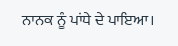ਨਾਨਕ ਨੂੰ ਪਾਂਧੇ ਦੇ ਪਾਇਆ।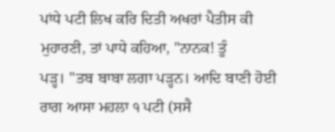ਪਾਂਧੇ ਪਟੀ ਲਿਖ ਕਰਿ ਦਿਤੀ ਅਖਰਾਂ ਪੈਤੀਸ ਕੀ ਮੁਹਾਰਣੀ, ਤਾਂ ਪਾਧੇ ਕਹਿਆ, "ਨਾਨਕ! ਤੂੰ
ਪੜ੍ਹ। "ਤਬ ਬਾਬਾ ਲਗਾ ਪੜ੍ਹਨ। ਆਦਿ ਬਾਣੀ ਹੋਈ ਰਾਗ ਆਸਾ ਮਹਲਾ ੧ ਪਟੀ (ਸਸੈ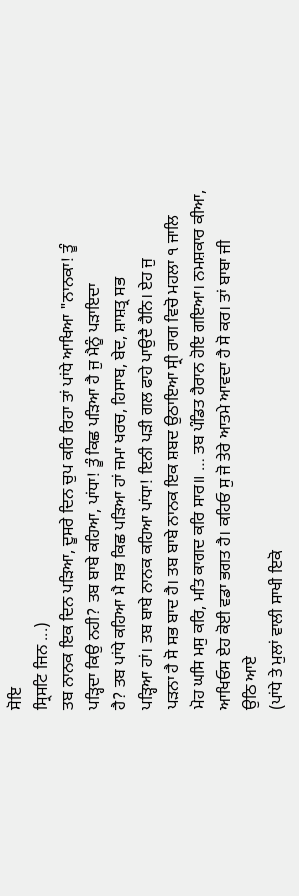ਸੋਇ
ਸ੍ਰਿਸਟਿ ਜਿਨ ...)
ਤਬ ਨਾਨਕ ਇਕ ਦਿਨ ਪੜਿਆ, ਦੂਸਰੇ ਦਿਨ ਚੁਪ ਕਰਿ ਰਿਹਾ ਤਾਂ ਪਾਂਧੇ ਆਖਿਆ "ਨਾਨਕਾ! ਤੂੰ
ਪੜ੍ਹਿਦਾ ਕਿਉ ਨਹੀ? ਤਬ ਬਾਬੇ ਕਹਿਆ, ਪਾਂਧਾ! ਤੂੰ ਕਿਛ ਪੜਿਆ ਹੈ ਜੁ ਮੈਨੂੰ ਪੜਾਇਦਾ
ਹੈ? ਤਬ ਪਾਂਧੇ ਕਹਿਆ ਮੈ ਸਭ ਕਿਛ ਪੜਿਆ ਹਾਂ ਜਮਾ ਖਰਚ, ਹਿਸਾਬ, ਬੇਦ, ਸ਼ਾਸ਼ਤ੍ਰ ਸਭ
ਪੜ੍ਹਿਆ ਹਾਂ। ਤਬ ਬਾਬੇ ਨਾਨਕ ਕਹਿਆ ਪਾਂਧਾ! ਇਨੀ ਪੜੀ ਗਲ ਫਾਹੇ ਪਾਉਦੈ ਹੈਨਿ। ਏਹ ਜੁ
ਪੜਨਾ ਹੈ ਸੋ ਸਭ ਬਾਦ ਹੈ। ਤਬ ਬਾਬੇ ਨਾਨਕ ਇਕ ਸ਼ਬਦ ਉਠਾਇਆ ਸ੍ਰੀ ਰਾਗ ਵਿਚੋ ਮਹਲਾ ੧ ਜਾਲਿ
ਮੋਹ ਘਸਿ ਮਸੁ ਕਰਿ, ਮਤਿ ਕਾਗਦ ਕਰਿ ਸਾਰ॥ … ਤਬ ਪੰਡਿਤ ਹੈਰਾਨ ਹੋਇ ਗਇਆ। ਨਮਸ਼ਕਾਰ ਕੀਆ,
ਆਖਿਓਸ ਏਹ ਕੋਈ ਵਡਾ ਭਗਤ ਹੈ। ਕਹਿਓ ਸੁ ਜੋ ਤੇਰੇ ਆਤਮੇ ਆਵਦਾ ਹੈ ਸੋ ਕਰ। ਤਾਂ ਬਾਬਾ ਜੀ
ਉਠਿ ਆਏ
(ਪਾਂਧੇ ਤੇ ਮੁਲਾਂ ਵਾਲੀ ਸਾਖੀ ਇਕੋ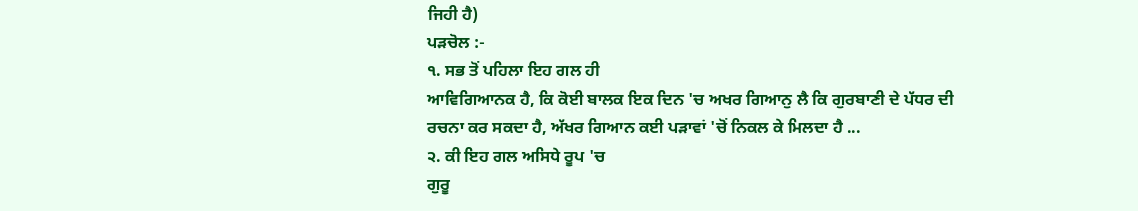ਜਿਹੀ ਹੈ)
ਪੜਚੋਲ :-
੧. ਸਭ ਤੋਂ ਪਹਿਲਾ ਇਹ ਗਲ ਹੀ
ਆਵਿਗਿਆਨਕ ਹੈ, ਕਿ ਕੋਈ ਬਾਲਕ ਇਕ ਦਿਨ 'ਚ ਅਖਰ ਗਿਆਨੁ ਲੈ ਕਿ ਗੁਰਬਾਣੀ ਦੇ ਪੱਧਰ ਦੀ
ਰਚਨਾ ਕਰ ਸਕਦਾ ਹੈ, ਅੱਖਰ ਗਿਆਨ ਕਈ ਪੜਾਵਾਂ 'ਚੋਂ ਨਿਕਲ ਕੇ ਮਿਲਦਾ ਹੈ ...
੨. ਕੀ ਇਹ ਗਲ ਅਸਿਧੇ ਰੂਪ 'ਚ
ਗੁਰੂ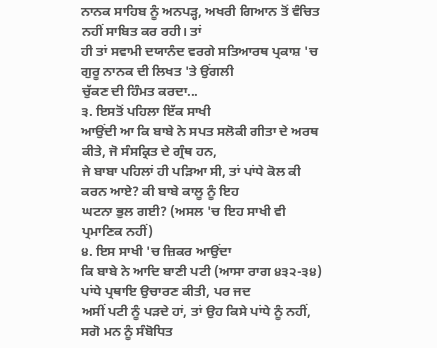ਨਾਨਕ ਸਾਹਿਬ ਨੂੰ ਅਨਪੜ੍ਹ, ਅਖਰੀ ਗਿਆਨ ਤੋਂ ਵੰਚਿਤ ਨਹੀਂ ਸਾਬਿਤ ਕਰ ਰਹੀ। ਤਾਂ
ਹੀ ਤਾਂ ਸਵਾਮੀ ਦਯਾਨੰਦ ਵਰਗੇ ਸਤਿਆਰਥ ਪ੍ਰਕਾਸ਼ 'ਚ ਗੁਰੂ ਨਾਨਕ ਦੀ ਲਿਖਤ 'ਤੇ ਉਂਗਲੀ
ਚੁੱਕਣ ਦੀ ਹਿੰਮਤ ਕਰਦਾ...
੩. ਇਸਤੋਂ ਪਹਿਲਾ ਇੱਕ ਸਾਖੀ
ਆਉਂਦੀ ਆ ਕਿ ਬਾਬੇ ਨੇ ਸਪਤ ਸਲੋਕੀ ਗੀਤਾ ਦੇ ਅਰਥ ਕੀਤੇ, ਜੋ ਸੰਸਕ੍ਰਿਤ ਦੇ ਗ੍ਰੰਥ ਹਨ,
ਜੇ ਬਾਬਾ ਪਹਿਲਾਂ ਹੀ ਪੜਿਆ ਸੀ, ਤਾਂ ਪਾਂਧੇ ਕੋਲ ਕੀ ਕਰਨ ਆਏ? ਕੀ ਬਾਬੇ ਕਾਲੂ ਨੂੰ ਇਹ
ਘਟਨਾ ਭੁਲ ਗਈ? (ਅਸਲ 'ਚ ਇਹ ਸਾਖੀ ਵੀ ਪ੍ਰਮਾਣਿਕ ਨਹੀਂ)
੪. ਇਸ ਸਾਖੀ 'ਚ ਜ਼ਿਕਰ ਆਉਂਦਾ
ਕਿ ਬਾਬੇ ਨੇ ਆਦਿ ਬਾਣੀ ਪਟੀ (ਆਸਾ ਰਾਗ ੪੩੨-੩੪) ਪਾਂਧੇ ਪ੍ਰਥਾਇ ਉਚਾਰਣ ਕੀਤੀ, ਪਰ ਜਦ
ਅਸੀਂ ਪਟੀ ਨੂੰ ਪੜਦੇ ਹਾਂ, ਤਾਂ ਉਹ ਕਿਸੇ ਪਾਂਧੇ ਨੂੰ ਨਹੀਂ, ਸਗੋ ਮਨ ਨੂੰ ਸੰਬੋਧਿਤ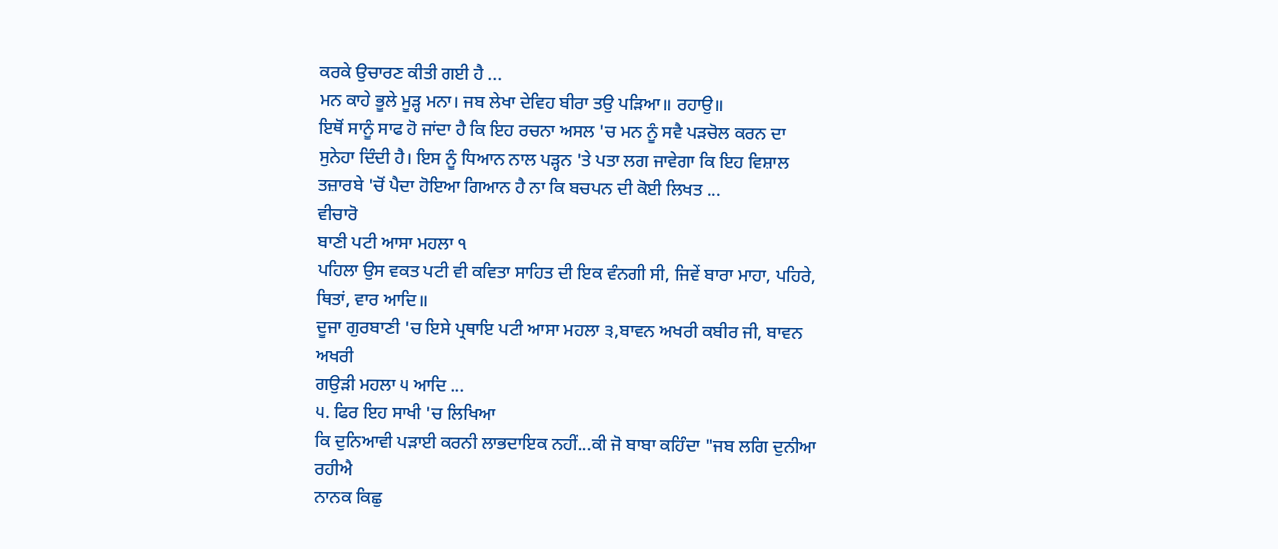ਕਰਕੇ ਉਚਾਰਣ ਕੀਤੀ ਗਈ ਹੈ ...
ਮਨ ਕਾਹੇ ਭੂਲੇ ਮੂੜ੍ਹ ਮਨਾ। ਜਬ ਲੇਖਾ ਦੇਵਿਹ ਬੀਰਾ ਤਉ ਪੜਿਆ॥ ਰਹਾਉ॥
ਇਥੋਂ ਸਾਨੂੰ ਸਾਫ ਹੋ ਜਾਂਦਾ ਹੈ ਕਿ ਇਹ ਰਚਨਾ ਅਸਲ 'ਚ ਮਨ ਨੂੰ ਸਵੈ ਪੜਚੋਲ ਕਰਨ ਦਾ
ਸੁਨੇਹਾ ਦਿੰਦੀ ਹੈ। ਇਸ ਨੂੰ ਧਿਆਨ ਨਾਲ ਪੜ੍ਹਨ 'ਤੇ ਪਤਾ ਲਗ ਜਾਵੇਗਾ ਕਿ ਇਹ ਵਿਸ਼ਾਲ
ਤਜ਼ਾਰਬੇ 'ਚੋਂ ਪੈਦਾ ਹੋਇਆ ਗਿਆਨ ਹੈ ਨਾ ਕਿ ਬਚਪਨ ਦੀ ਕੋਈ ਲਿਖਤ ...
ਵੀਚਾਰੋ
ਬਾਣੀ ਪਟੀ ਆਸਾ ਮਹਲਾ ੧
ਪਹਿਲਾ ਉਸ ਵਕਤ ਪਟੀ ਵੀ ਕਵਿਤਾ ਸਾਹਿਤ ਦੀ ਇਕ ਵੰਨਗੀ ਸੀ, ਜਿਵੇਂ ਬਾਰਾ ਮਾਹਾ, ਪਹਿਰੇ,
ਥਿਤਾਂ, ਵਾਰ ਆਦਿ॥
ਦੂਜਾ ਗੁਰਬਾਣੀ 'ਚ ਇਸੇ ਪ੍ਰਥਾਇ ਪਟੀ ਆਸਾ ਮਹਲਾ ੩,ਬਾਵਨ ਅਖਰੀ ਕਬੀਰ ਜੀ, ਬਾਵਨ ਅਖਰੀ
ਗਉੜੀ ਮਹਲਾ ੫ ਆਦਿ ...
੫. ਫਿਰ ਇਹ ਸਾਖੀ 'ਚ ਲਿਖਿਆ
ਕਿ ਦੁਨਿਆਵੀ ਪੜਾਈ ਕਰਨੀ ਲਾਭਦਾਇਕ ਨਹੀਂ...ਕੀ ਜੋ ਬਾਬਾ ਕਹਿੰਦਾ "ਜਬ ਲਗਿ ਦੁਨੀਆ ਰਹੀਐ
ਨਾਨਕ ਕਿਛੁ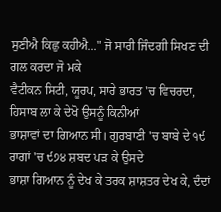ਸੁਣੀਐ ਕਿਛੁ ਕਹੀਐ..." ਜੋ ਸਾਰੀ ਜਿੰਦਗੀ ਸਿਖਣ ਦੀ ਗਲ ਕਰਦਾ ਜੋ ਮਕੇ
ਵੈਟੀਕਨ ਸਿਟੀ, ਯੂਰਪ, ਸਾਰੇ ਭਾਰਤ 'ਚ ਵਿਚਰਦਾ, ਹਿਸਾਬ ਲਾ ਕੇ ਦੇਖੋ ਉਸਨੂੰ ਕਿਨੀਆਂ
ਭਾਸ਼ਾਵਾਂ ਦਾ ਗਿਆਨ ਸੀ। ਗੁਰਬਾਣੀ 'ਚ ਬਾਬੇ ਦੇ ੧੯ ਰਾਗਾਂ 'ਚ ੯੭੪ ਸ਼ਬਦ ਪੜ ਕੇ ਉਸਦੇ
ਭਾਸ਼ਾ ਗਿਆਨ ਨੂੰ ਦੇਖ ਕੇ ਤਰਕ ਸ਼ਾਸ਼ਤਰ ਦੇਖ ਕੇ, ਦੰਦਾਂ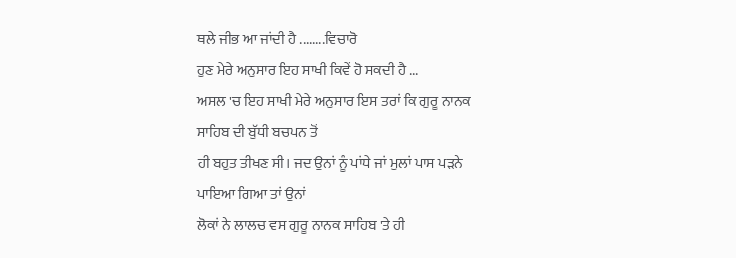ਥਲੇ ਜੀਭ ਆ ਜਾਂਦੀ ਹੈ ........ਵਿਚਾਰੋ
ਹੁਣ ਮੇਰੇ ਅਨੁਸਾਰ ਇਹ ਸਾਖੀ ਕਿਵੇਂ ਹੋ ਸਕਦੀ ਹੈ ...
ਅਸਲ 'ਚ ਇਹ ਸਾਖੀ ਮੇਰੇ ਅਨੁਸਾਰ ਇਸ ਤਰਾਂ ਕਿ ਗੁਰੂ ਨਾਨਕ ਸਾਹਿਬ ਦੀ ਬੁੱਧੀ ਬਚਪਨ ਤੋਂ
ਹੀ ਬਹੁਤ ਤੀਖਣ ਸੀ। ਜਦ ਉਨਾਂ ਨੂੰ ਪਾਂਧੇ ਜਾਂ ਮੁਲਾਂ ਪਾਸ ਪੜਨੇ ਪਾਇਆ ਗਿਆ ਤਾਂ ਉਨਾਂ
ਲੋਕਾਂ ਨੇ ਲਾਲਚ ਵਸ ਗੁਰੂ ਨਾਨਕ ਸਾਹਿਬ 'ਤੇ ਹੀ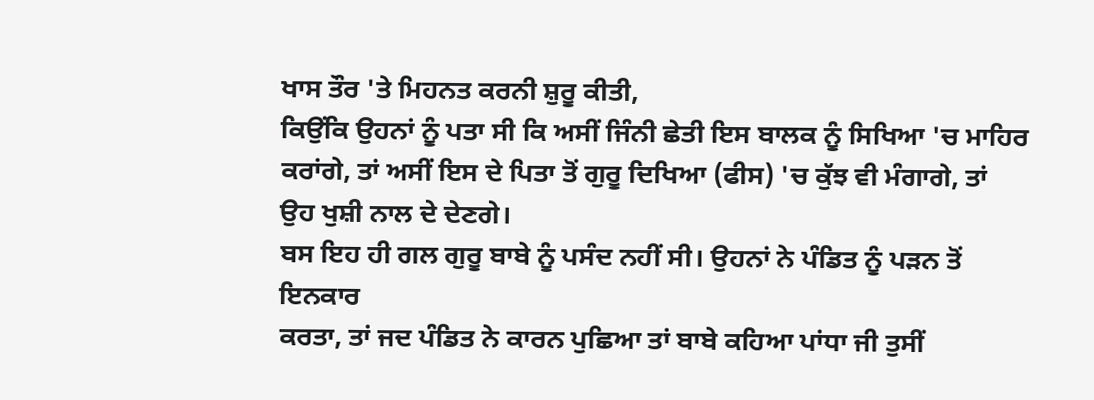ਖਾਸ ਤੌਰ 'ਤੇ ਮਿਹਨਤ ਕਰਨੀ ਸ਼ੁਰੂ ਕੀਤੀ,
ਕਿਉਂਕਿ ਉਹਨਾਂ ਨੂੰ ਪਤਾ ਸੀ ਕਿ ਅਸੀਂ ਜਿੰਨੀ ਛੇਤੀ ਇਸ ਬਾਲਕ ਨੂੰ ਸਿਖਿਆ 'ਚ ਮਾਹਿਰ
ਕਰਾਂਗੇ, ਤਾਂ ਅਸੀਂ ਇਸ ਦੇ ਪਿਤਾ ਤੋਂ ਗੁਰੂ ਦਿਖਿਆ (ਫੀਸ) 'ਚ ਕੁੱਝ ਵੀ ਮੰਗਾਗੇ, ਤਾਂ
ਉਹ ਖੁਸ਼ੀ ਨਾਲ ਦੇ ਦੇਣਗੇ।
ਬਸ ਇਹ ਹੀ ਗਲ ਗੁਰੂ ਬਾਬੇ ਨੂੰ ਪਸੰਦ ਨਹੀਂ ਸੀ। ਉਹਨਾਂ ਨੇ ਪੰਡਿਤ ਨੂੰ ਪੜਨ ਤੋਂ ਇਨਕਾਰ
ਕਰਤਾ, ਤਾਂ ਜਦ ਪੰਡਿਤ ਨੇ ਕਾਰਨ ਪੁਛਿਆ ਤਾਂ ਬਾਬੇ ਕਹਿਆ ਪਾਂਧਾ ਜੀ ਤੁਸੀਂ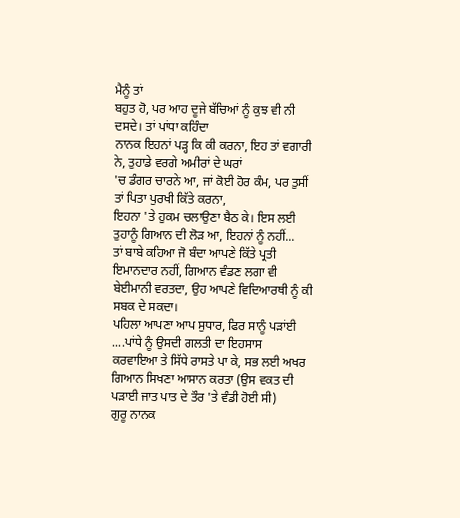ਮੈਨੂੰ ਤਾਂ
ਬਹੁਤ ਹੋ, ਪਰ ਆਹ ਦੂਜੇ ਬੱਚਿਆਂ ਨੂੰ ਕੁਝ ਵੀ ਨੀ ਦਸਦੇ। ਤਾਂ ਪਾਂਧਾ ਕਹਿੰਦਾ
ਨਾਨਕ ਇਹਨਾਂ ਪੜ੍ਹ ਕਿ ਕੀ ਕਰਨਾ, ਇਹ ਤਾਂ ਵਗਾਰੀ ਨੇ, ਤੁਹਾਡੇ ਵਰਗੇ ਅਮੀਰਾਂ ਦੇ ਘਰਾਂ
'ਚ ਡੰਗਰ ਚਾਰਨੇ ਆ, ਜਾਂ ਕੋਈ ਹੋਰ ਕੰਮ, ਪਰ ਤੁਸੀਂ ਤਾਂ ਪਿਤਾ ਪੁਰਖੀ ਕਿੱਤੇ ਕਰਨਾ,
ਇਹਨਾ 'ਤੇ ਹੁਕਮ ਚਲਾਉਣਾ ਬੈਠ ਕੇ। ਇਸ ਲਈ ਤੁਹਾਨੂੰ ਗਿਆਨ ਦੀ ਲੋੜ ਆ, ਇਹਨਾਂ ਨੂੰ ਨਹੀਂ...
ਤਾਂ ਬਾਬੇ ਕਹਿਆ ਜੋ ਬੰਦਾ ਆਪਣੇ ਕਿੱਤੇ ਪ੍ਰਤੀ ਇਮਾਨਦਾਰ ਨਹੀਂ, ਗਿਆਨ ਵੰਡਣ ਲਗਾ ਵੀ
ਬੇਈਮਾਨੀ ਵਰਤਦਾ, ਉਹ ਆਪਣੇ ਵਿਦਿਆਰਥੀ ਨੂੰ ਕੀ ਸਬਕ ਦੇ ਸਕਦਾ।
ਪਹਿਲਾ ਆਪਣਾ ਆਪ ਸੁਧਾਰ, ਫਿਰ ਸਾਨੂੰ ਪੜਾਂਈ ....ਪਾਂਧੇ ਨੂੰ ਉਸਦੀ ਗਲਤੀ ਦਾ ਇਹਸਾਸ
ਕਰਵਾਇਆ ਤੇ ਸਿੱਧੇ ਰਾਸਤੇ ਪਾ ਕੇ, ਸਭ ਲਈ ਅਖਰ ਗਿਆਨ ਸਿਖਣਾ ਆਸਾਨ ਕਰਤਾ (ਉਸ ਵਕਤ ਦੀ
ਪੜਾਈ ਜਾਤ ਪਾਤ ਦੇ ਤੌਰ 'ਤੇ ਵੰਡੀ ਹੋਈ ਸੀ)
ਗੁਰੂ ਨਾਨਕ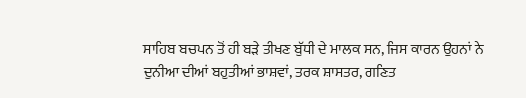ਸਾਹਿਬ ਬਚਪਨ ਤੋਂ ਹੀ ਬੜੇ ਤੀਖਣ ਬੁੱਧੀ ਦੇ ਮਾਲਕ ਸਨ, ਜਿਸ ਕਾਰਨ ਉਹਨਾਂ ਨੇ
ਦੁਨੀਆ ਦੀਆਂ ਬਹੁਤੀਆਂ ਭਾਸ਼ਵਾਂ, ਤਰਕ ਸ਼ਾਸਤਰ, ਗਣਿਤ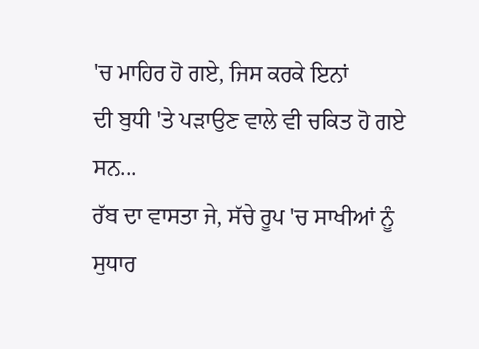'ਚ ਮਾਹਿਰ ਹੋ ਗਏ, ਜਿਸ ਕਰਕੇ ਇਨਾਂ
ਦੀ ਬੁਧੀ 'ਤੇ ਪੜਾਉਣ ਵਾਲੇ ਵੀ ਚਕਿਤ ਹੋ ਗਏ ਸਨ...
ਰੱਬ ਦਾ ਵਾਸਤਾ ਜੇ, ਸੱਚੇ ਰੂਪ 'ਚ ਸਾਖੀਆਂ ਨੂੰ ਸੁਧਾਰ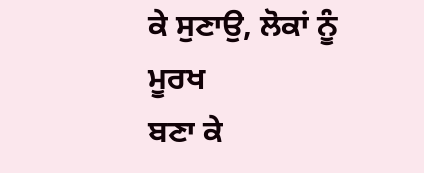ਕੇ ਸੁਣਾਉ, ਲੋਕਾਂ ਨੂੰ ਮੂਰਖ
ਬਣਾ ਕੇ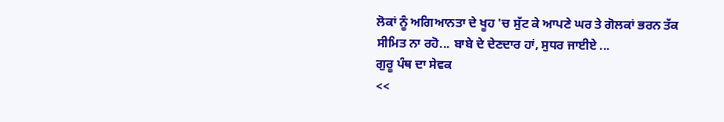ਲੋਕਾਂ ਨੂੰ ਅਗਿਆਨਤਾ ਦੇ ਖੂਹ 'ਚ ਸੁੱਟ ਕੇ ਆਪਣੇ ਘਰ ਤੇ ਗੋਲਕਾਂ ਭਰਨ ਤੱਕ
ਸੀਮਿਤ ਨਾ ਰਹੋ... ਬਾਬੇ ਦੇ ਦੇਣਦਾਰ ਹਾਂ, ਸੁਧਰ ਜਾਈਏ ...
ਗੁਰੂ ਪੰਥ ਦਾ ਸੇਵਕ
<<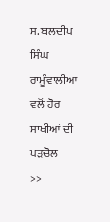ਸ. ਬਲਦੀਪ ਸਿੰਘ
ਰਾਮੂੰਵਾਲੀਆ ਵਲੋਂ ਹੋਰ ਸਾਖੀਆਂ ਦੀ ਪੜਚੋਲ
>>